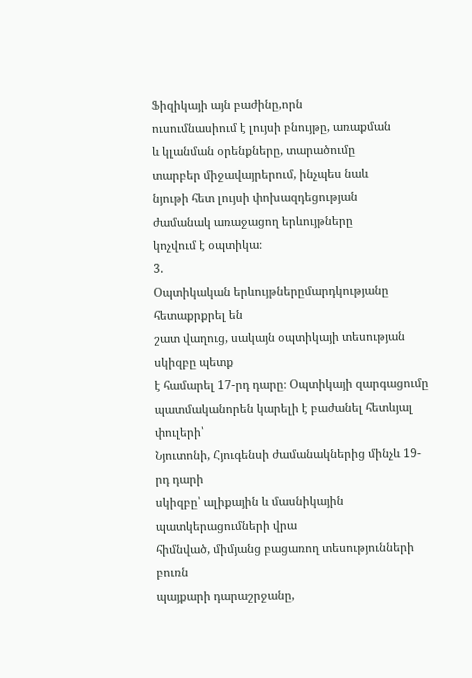Ֆիզիկայի այն բաժինը,որն
ուսումնասիում է լույսի բնույթը, առաքման
և կլանման օրենքները, տարածումը
տարբեր միջավայրերում, ինչպես նաև
նյութի հետ լույսի փոխազդեցության
ժամանակ առաջացող երևույթները
կոչվում է օպտիկա։
3.
Օպտիկական երևույթներըմարդկությանը հետաքրքրել են
շատ վաղուց, սակայն օպտիկայի տեսության սկիզբը պետք
է համարել 17-րդ դարը։ Օպտիկայի զարգացումը
պատմականորեն կարելի է բաժանել հետևյալ փուլերի՝
Նյուտոնի, Հյուգենսի ժամանակներից մինչև 19-րդ դարի
սկիզբը՝ ալիքային և մասնիկային պատկերացումների վրա
հիմնված, միմյանց բացառող տեսությունների բուռն
պայքարի դարաշրջանը,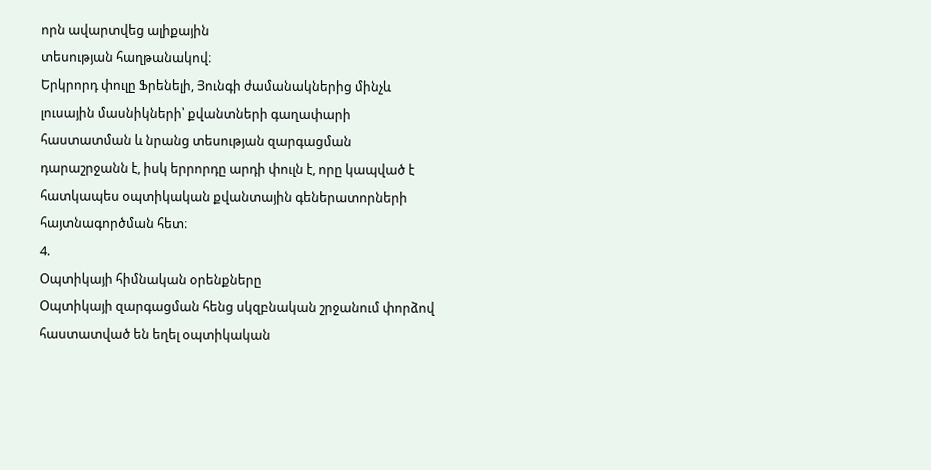որն ավարտվեց ալիքային
տեսության հաղթանակով։
Երկրորդ փուլը Ֆրենելի, Յունգի ժամանակներից մինչև
լուսային մասնիկների՝ քվանտների գաղափարի
հաստատման և նրանց տեսության զարգացման
դարաշրջանն է, իսկ երրորդը արդի փուլն է, որը կապված է
հատկապես օպտիկական քվանտային գեներատորների
հայտնագործման հետ։
4.
Օպտիկայի հիմնական օրենքները
Օպտիկայի զարգացման հենց սկզբնական շրջանում փորձով
հաստատված են եղել օպտիկական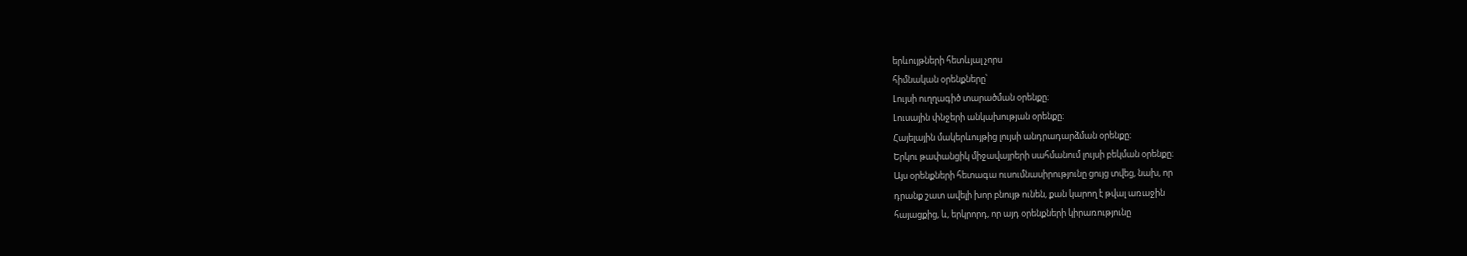երևույթների հետևյալ չորս
հիմնական օրենքները՝
Լույսի ուղղագիծ տարածման օրենքը։
Լուսային փնջերի անկախության օրենքը։
Հայելային մակերևույթից լույսի անդրադարձման օրենքը։
Երկու թափանցիկ միջավայրերի սահմանում լույսի բեկման օրենքը։
Այս օրենքների հետագա ուսումնասիրությունը ցույց տվեց, նախ, որ
դրանք շատ ավելի խոր բնույթ ունեն, քան կարող է թվալ առաջին
հայացքից, և, երկրորդ, որ այդ օրենքների կիրառությունը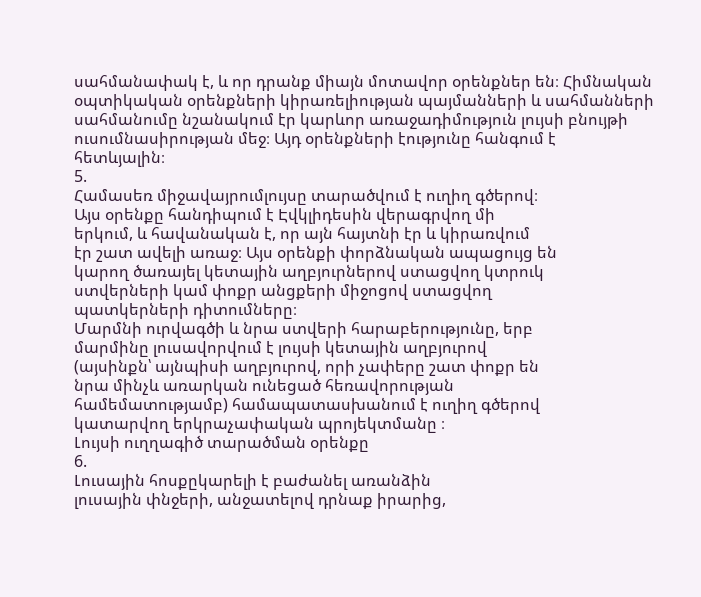սահմանափակ է, և որ դրանք միայն մոտավոր օրենքներ են։ Հիմնական
օպտիկական օրենքների կիրառելիության պայմանների և սահմանների
սահմանումը նշանակում էր կարևոր առաջադիմություն լույսի բնույթի
ուսումնասիրության մեջ։ Այդ օրենքների էությունը հանգում է
հետևյալին։
5.
Համասեռ միջավայրումլույսը տարածվում է ուղիղ գծերով։
Այս օրենքը հանդիպում է Էվկլիդեսին վերագրվող մի
երկում, և հավանական է, որ այն հայտնի էր և կիրառվում
էր շատ ավելի առաջ։ Այս օրենքի փորձնական ապացույց են
կարող ծառայել կետային աղբյուրներով ստացվող կտրուկ
ստվերների կամ փոքր անցքերի միջոցով ստացվող
պատկերների դիտումները։
Մարմնի ուրվագծի և նրա ստվերի հարաբերությունը, երբ
մարմինը լուսավորվում է լույսի կետային աղբյուրով
(այսինքն՝ այնպիսի աղբյուրով, որի չափերը շատ փոքր են
նրա մինչև առարկան ունեցած հեռավորության
համեմատությամբ) համապատասխանում է ուղիղ գծերով
կատարվող երկրաչափական պրոյեկտմանը ։
Լույսի ուղղագիծ տարածման օրենքը
6.
Լուսային հոսքըկարելի է բաժանել առանձին
լուսային փնջերի, անջատելով դրնաք իրարից,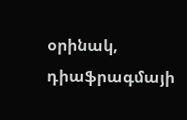օրինակ, դիաֆրագմայի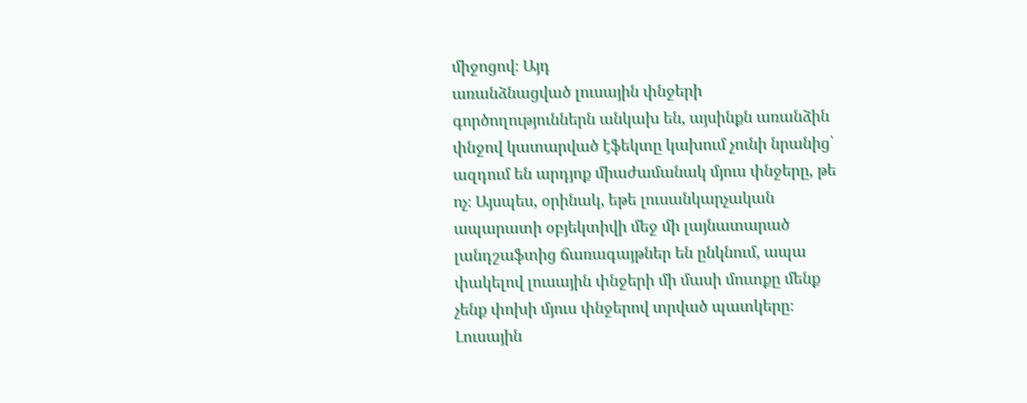միջոցով։ Այդ
առանձնացված լուսային փնջերի
գործողություններն անկախ են, այսինքն առանձին
փնջով կատարված էֆեկտը կախում չունի նրանից՝
ազդում են արդյոք միաժամանակ մյուս փնջերը, թե
ոչ։ Այսպես, օրինակ, եթե լուսանկարչական
ապարատի օբյեկտիվի մեջ մի լայնատարած
լանդշաֆտից ճառագայթներ են ընկնում, ապա
փակելով լուսային փնջերի մի մասի մուտքը մենք
չենք փոխի մյուս փնջերով տրված պատկերը։
Լուսային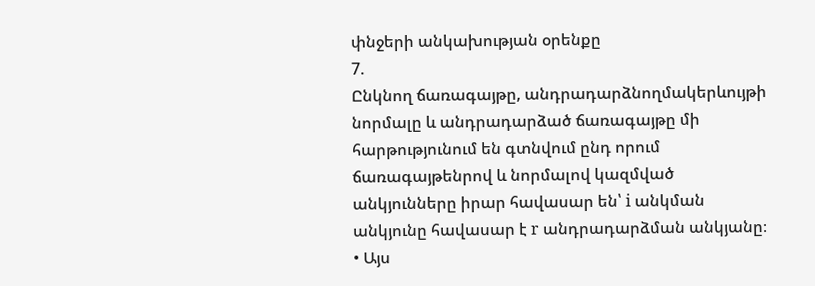փնջերի անկախության օրենքը
7.
Ընկնող ճառագայթը, անդրադարձնողմակերևույթի
նորմալը և անդրադարձած ճառագայթը մի
հարթությունում են գտնվում ընդ որում
ճառագայթենրով և նորմալով կազմված
անկյունները իրար հավասար են՝ i անկման
անկյունը հավասար է r անդրադարձման անկյանը։
• Այս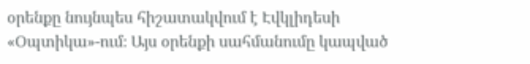օրենքը նույնպես հիշատակվում է Էվկլիդեսի
«Օպտիկա»-ում։ Այս օրենքի սահմանումը կապված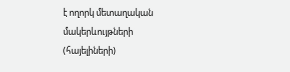է ողորկ մետաղական մակերևույթների
(հայելիների)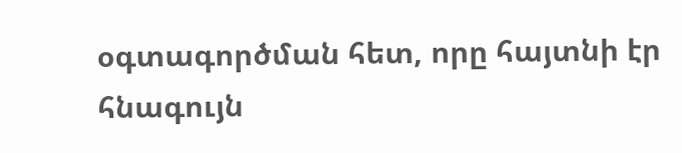օգտագործման հետ, որը հայտնի էր
հնագույն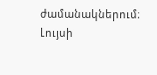ժամանակներում։
Լույսի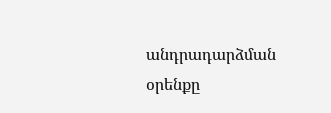անդրադարձման օրենքը